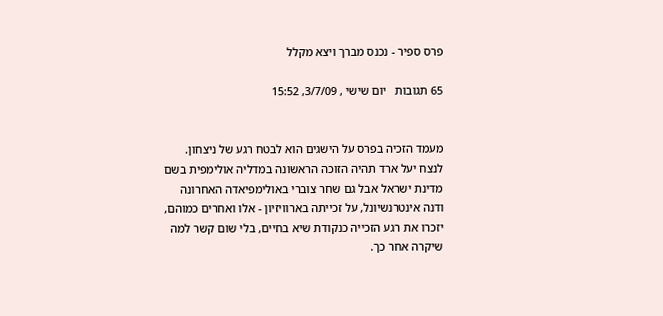פרס ספיר - נכנס מברך ויצא מקלל

65 תגובות   יום שישי , 3/7/09, 15:52


מעמד הזכיה בפרס על הישגים הוא לבטח רגע של ניצחון. לנצח יעל ארד תהיה הזוכה הראשונה במדליה אולימפית בשם מדינת ישראל אבל גם שחר צוברי באולימפיאדה האחרונה ודנה אינטרנשיונל, על זכייתה בארוויזיון - אלו ואחרים כמוהם, יזכרו את רגע הזכייה כנקודת שיא בחיים, בלי שום קשר למה שיקרה אחר כך.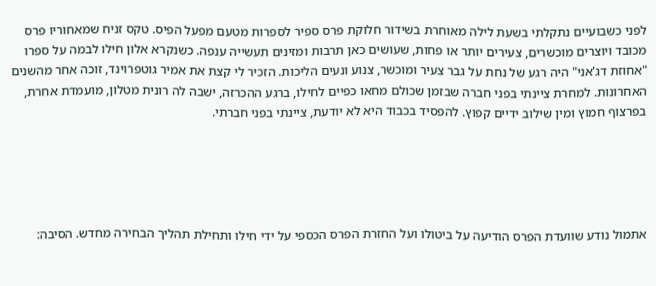לפני כשבועיים נתקלתי בשעת לילה מאוחרת בשידור חלוקת פרס ספיר לספרות מטעם מפעל הפיס. טקס זניח שמאחוריו פרס מכובד ויוצרים מוכשרים, צעירים יותר או פחות, שעושים כאן תרבות ומזינים תעשייה ענפה. כשנקרא אלון חילו לבמה על ספרו "אחוזת דג'אני" היה רגע של נחת על גבר צעיר ומוכשר, צנוע ונעים הליכות. הזכיר לי קצת את אמיר גוטפרוינד, זוכה אחר מהשנים האחרונות. למחרת ציינתי בפני חברה שבזמן שכולם מחאו כפיים לחילו, ברגע ההכרזה, ישבה לה רונית מטלון, מועמדת אחרת, בפרצוף חמוץ ומין שילוב ידיים קפוץ. להפסיד בכבוד היא לא יודעת, ציינתי בפני חברתי.





אתמול נודע שוועדת הפרס הודיעה על ביטולו ועל החזרת הפרס הכספי על ידי חילו ותחילת תהליך הבחירה מחדש. הסיבה: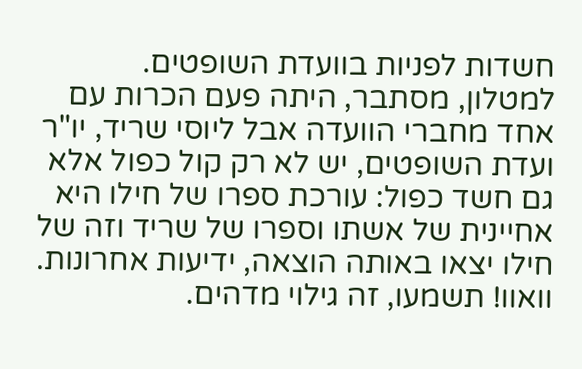חשדות לפניות בוועדת השופטים. למטלון, מסתבר, היתה פעם הכרות עם אחד מחברי הוועדה אבל ליוסי שריד, יו"ר ועדת השופטים, יש לא רק קול כפול אלא גם חשד כפול: עורכת ספרו של חילו היא אחיינית של אשתו וספרו של שריד וזה של חילו יצאו באותה הוצאה, ידיעות אחרונות. וואוו! תשמעו, זה גילוי מדהים.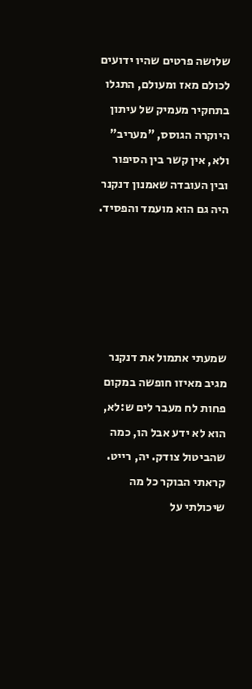שלושה פרטים שהיו ידועים לכולם מאז ומעולם, התגלו בתחקיר מעמיק של עיתון היוקרה הגוסס, "מעריב" ולא, אין קשר בין הסיפור ובין העובדה שאמנון דנקנר היה גם הוא מועמד והפסיד.





שמעתי אתמול את דנקנר מגיב מאיזו חופשה במקום פחות לח מעבר לים ש:לא, הוא לא ידע אבל הו, כמה שהביטול צודק. יה, רייט. קראתי הבוקר כל מה שיכולתי על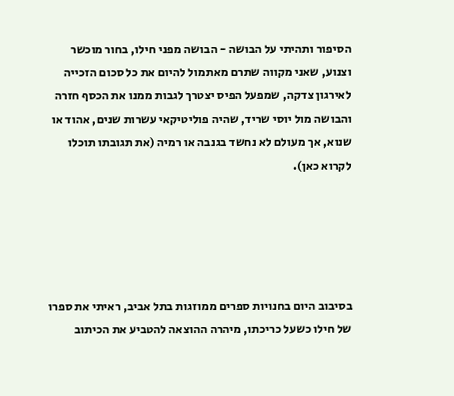הסיפור ותהיתי על הבושה - הבושה מפני חילו, בחור מוכשר וצנוע, שאני מקווה שתרם מאתמול להיום את כל סכום הזכייה לאירגון צדקה, שמפעל הפיס יצטרך לגבות ממנו את הכסף חזרה והבושה מול יוסי שריד, שהיה פוליטיקאי עשרות שנים, אהוד או שנוא, אך מעולם לא נחשד בגנבה או רמיה (את תגובתו תוכלו לקרוא כאן).





בסיבוב היום בחנויות ספרים ממוזגות בתל אביב, ראיתי את ספרו של חילו כשעל כריכתו, מיהרה ההוצאה להטביע את הכיתוב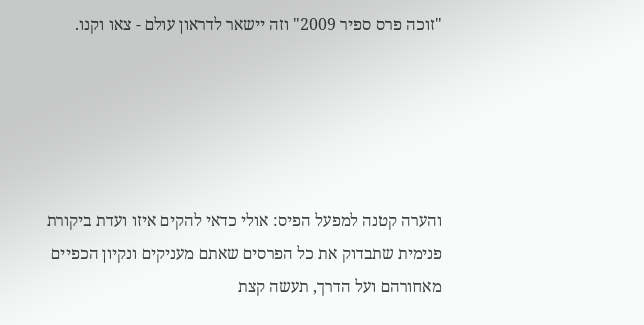"זוכה פרס ספיר 2009" וזה יישאר לדראון עולם - צאו וקנו.





והערה קטנה למפעל הפיס: אולי כדאי להקים איזו ועדת ביקורת פנימית שתבדוק את כל הפרסים שאתם מעניקים ונקיון הכפיים מאחורהם ועל הדרך, תעשה קצת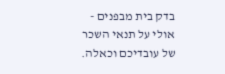בדק בית מבפנים - אולי על תנאי השכר של עובדיכם וכאלה.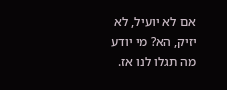אם לא יועיל, לא יזיק, הא? מי יודע מה תגלו לנו אז.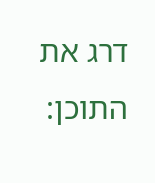דרג את התוכן: